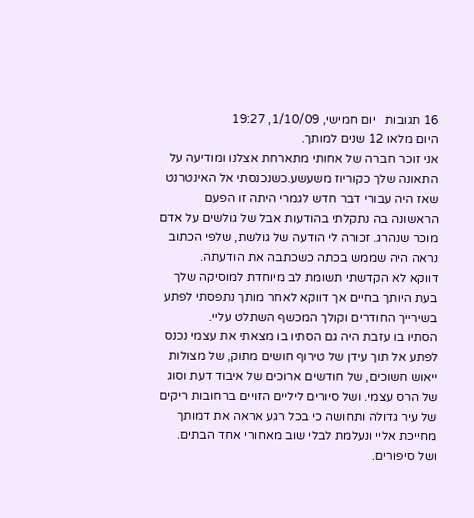16 תגובות   יום חמישי, 1/10/09, 19:27
היום מלאו 12 שנים למותך.
אני זוכר חברה של אחותי מתארחת אצלנו ומודיעה על התאונה שלך כקוריוז משעשע.כשנכנסתי אל האינטרנט שאז היה עבורי דבר חדש לגמרי היתה זו הפעם הראשונה בה נתקלתי בהודעות אבל של גולשים על אדם מוכר שנהרג. זכורה לי הודעה של גולשת, שלפי הכתוב נראה היה שממש בכתה כשכתבה את הודעתה.
דווקא לא הקדשתי תשומת לב מיוחדת למוסיקה שלך בעת היותך בחיים אך דווקא לאחר מותך נתפסתי לפתע בשירייך החודרים וקולך המכשף השתלט עליי.
הסתיו בו עזבת היה גם הסתיו בו מצאתי את עצמי נכנס לפתע אל תוך עידן של טירוף חושים מתוק, של מצולות ייאוש חשוכים, של חודשים ארוכים של איבוד דעת וסוג של הרס עצמי. ושל סיורים ליליים הזויים ברחובות ריקים של עיר גדולה ותחושה כי בכל רגע אראה את דמותך מחייכת אליי ונעלמת לבלי שוב מאחורי אחד הבתים.
ושל סיפורים.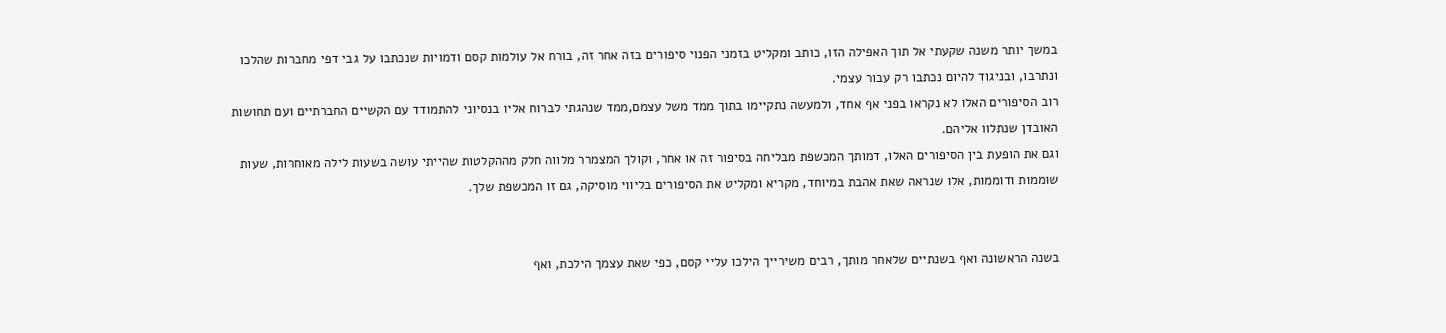במשך יותר משנה שקעתי אל תוך האפילה הזו, כותב ומקליט בזמני הפנוי סיפורים בזה אחר זה, בורח אל עולמות קסם ודמויות שנכתבו על גבי דפי מחברות שהלכו ונתרבו, ובניגוד להיום נכתבו רק עבור עצמי.
רוב הסיפורים האלו לא נקראו בפני אף אחד, ולמעשה נתקיימו בתוך ממד משל עצמם,ממד שנהגתי לברוח אליו בנסיוני להתמודד עם הקשיים החברתיים ועם תחושות האובדן שנתלוו אליהם.
וגם את הופעת בין הסיפורים האלו, דמותך המכשפת מבליחה בסיפור זה או אחר, וקולך המצמרר מלווה חלק מההקלטות שהייתי עושה בשעות לילה מאוחרות, שעות שוממות ודוממות, אלו שנראה שאת אהבת במיוחד, מקריא ומקליט את הסיפורים בליווי מוסיקה, גם זו המכשפת שלך.


בשנה הראשונה ואף בשנתיים שלאחר מותך, רבים משירייך הילכו עליי קסם, כפי שאת עצמך הילכת, ואף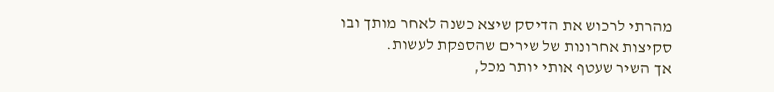מהרתי לרכוש את הדיסק שיצא כשנה לאחר מותך ובו סקיצות אחרונות של שירים שהספקת לעשות.
אך השיר שעטף אותי יותר מכל,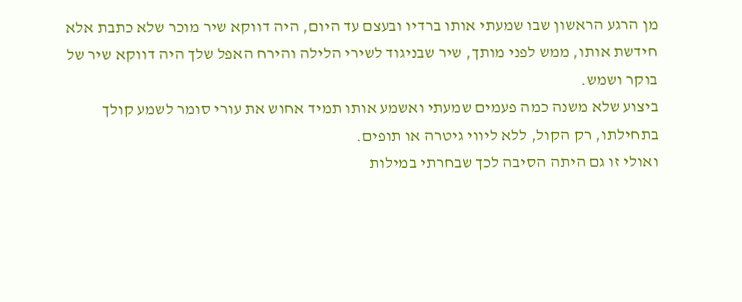מן הרגע הראשון שבו שמעתי אותו ברדיו ובעצם עד היום, היה דווקא שיר מוכר שלא כתבת אלא חידשת אותו, ממש לפני מותך, שיר שבניגוד לשירי הלילה והירח האפל שלך היה דווקא שיר של בוקר ושמש.
ביצוע שלא משנה כמה פעמים שמעתי ואשמע אותו תמיד אחוש את עורי סומר לשמע קולך בתחילתו, רק הקול, ללא ליווי גיטרה או תופים.
ואולי זו גם היתה הסיבה לכך שבחרתי במילות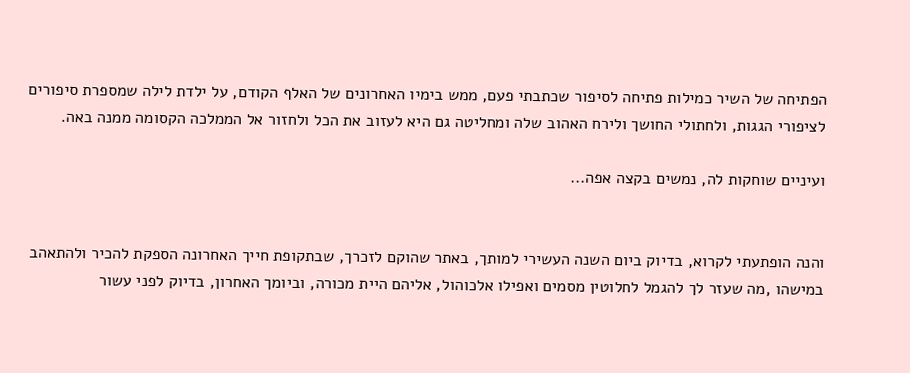הפתיחה של השיר כמילות פתיחה לסיפור שכתבתי פעם, ממש בימיו האחרונים של האלף הקודם, על ילדת לילה שמספרת סיפורים לציפורי הגגות, ולחתולי החושך ולירח האהוב שלה ומחליטה גם היא לעזוב את הכל ולחזור אל הממלכה הקסומה ממנה באה.

ועיניים שוחקות לה, נמשים בקצה אפה...


והנה הופתעתי לקרוא, בדיוק ביום השנה העשירי למותך, באתר שהוקם לזכרך, שבתקופת חייך האחרונה הספקת להכיר ולהתאהב במישהו ,מה שעזר לך להגמל לחלוטין מסמים ואפילו אלכוהול, אליהם היית מכורה, וביומך האחרון, בדיוק לפני עשור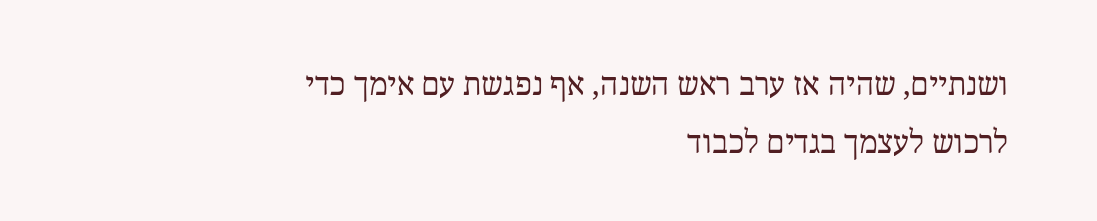ושנתיים, שהיה אז ערב ראש השנה, אף נפגשת עם אימך כדי לרכוש לעצמך בגדים לכבוד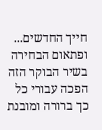חייך החדשים...
ופתאום הבחירה בשיר הבוקר הזה הפכה עבורי כל כך ברורה ומובנת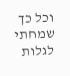וכל כך שמחתי לגלות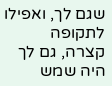שגם לך, ואפילו לתקופה קצרה, גם לך היה שמש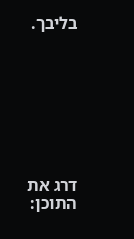בליבך.








דרג את התוכן: